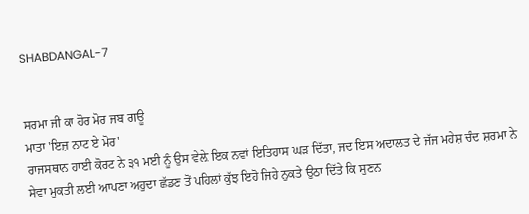SHABDANGAL-7


ਸਰਮਾ ਜੀ ਕਾ ਹੋਰ ਮੋਰ ਜਬ ਗਊ
ਮਾਤਾ 'ਇਜ਼ ਨਾਟ ਏ ਮੋਰ'
ਰਾਜਸਥਾਨ ਹਾਈ ਕੋਰਟ ਨੇ ੩੧ ਮਈ ਨੂੰ ਉਸ ਵੇਲ਼ੇ ਇਕ ਨਵਾਂ ਇਤਿਹਾਸ ਘੜ ਦਿੱਤਾ, ਜਦ ਇਸ ਅਦਾਲਤ ਦੇ ਜੱਜ ਮਹੇਸ਼ ਚੰਦ ਸ਼ਰਮਾ ਨੇ ਸੇਵਾ ਮੁਕਤੀ ਲਈ ਆਪਣਾ ਅਹੁਦਾ ਛੱਡਣ ਤੋਂ ਪਹਿਲਾਂ ਕੁੱਝ ਇਹੋ ਜਿਹੇ ਨੁਕਤੇ ਉਠਾ ਦਿੱਤੇ ਕਿ ਸੁਣਨ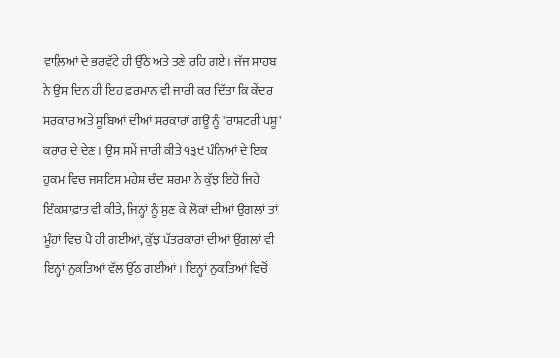ਵਾਲ਼ਿਆਂ ਦੇ ਭਰਵੱਟੇ ਹੀ ਉੱਠੇ ਅਤੇ ਤਣੇ ਰਹਿ ਗਏ। ਜੱਜ ਸਾਹਬ ਨੇ ਉਸ ਦਿਨ ਹੀ ਇਹ ਫ਼ਰਮਾਨ ਵੀ ਜਾਰੀ ਕਰ ਦਿੱਤਾ ਕਿ ਕੇਂਦਰ ਸਰਕਾਰ ਅਤੇ ਸੂਬਿਆਂ ਦੀਆਂ ਸਰਕਾਰਾਂ ਗਊ ਨੂੰ 'ਰਾਸ਼ਟਰੀ ਪਸ਼ੂ' ਕਰਾਰ ਦੇ ਦੇਣ। ਉਸ ਸਮੇਂ ਜਾਰੀ ਕੀਤੇ ੧੩੯ ਪੰਨਿਆਂ ਦੇ ਇਕ ਹੁਕਮ ਵਿਚ ਜਸਟਿਸ ਮਹੇਸ਼ ਚੰਦ ਸ਼ਰਮਾ ਨੇ ਕੁੱਝ ਇਹੋ ਜਿਹੇ ਇੰਕਸ਼ਾਫ਼ਾਤ ਵੀ ਕੀਤੇ, ਜਿਨ੍ਹਾਂ ਨੂੰ ਸੁਣ ਕੇ ਲੋਕਾਂ ਦੀਆਂ ਉਗਲਾਂ ਤਾਂ ਮੂੰਹਾਂ ਵਿਚ ਪੈ ਹੀ ਗਈਆਂ, ਕੁੱਝ ਪੱਤਰਕਾਰਾਂ ਦੀਆਂ ਉਂਗਲਾਂ ਵੀ ਇਨ੍ਹਾਂ ਨੁਕਤਿਆਂ ਵੱਲ ਉੱਠ ਗਈਆਂ। ਇਨ੍ਹਾਂ ਨੁਕਤਿਆਂ ਵਿਚੋਂ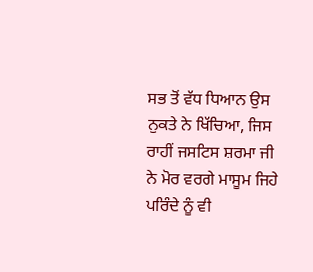ਸਭ ਤੋਂ ਵੱਧ ਧਿਆਨ ਉਸ ਨੁਕਤੇ ਨੇ ਖਿੱਚਿਆ, ਜਿਸ ਰਾਹੀਂ ਜਸਟਿਸ ਸ਼ਰਮਾ ਜੀ ਨੇ ਮੋਰ ਵਰਗੇ ਮਾਸੂਮ ਜਿਹੇ ਪਰਿੰਦੇ ਨੂੰ ਵੀ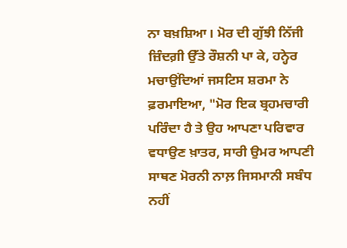ਨਾ ਬਖ਼ਸ਼ਿਆ। ਮੋਰ ਦੀ ਗੁੱਝੀ ਨਿੱਜੀ ਜ਼ਿੰਦਗ਼ੀ ਉੱਤੇ ਰੌਸ਼ਨੀ ਪਾ ਕੇ, ਹਨ੍ਹੇਰ ਮਚਾਉਂਦਿਆਂ ਜਸਟਿਸ ਸ਼ਰਮਾ ਨੇ ਫ਼ਰਮਾਇਆ, "ਮੋਰ ਇਕ ਬ੍ਰਹਮਚਾਰੀ ਪਰਿੰਦਾ ਹੈ ਤੇ ਉਹ ਆਪਣਾ ਪਰਿਵਾਰ ਵਧਾਉਣ ਖ਼ਾਤਰ, ਸਾਰੀ ਉਮਰ ਆਪਣੀ ਸਾਥਣ ਮੋਰਨੀ ਨਾਲ਼ ਜਿਸਮਾਨੀ ਸਬੰਧ ਨਹੀਂ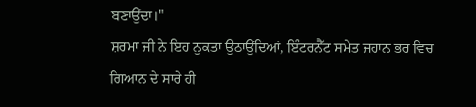ਬਣਾਉਂਦਾ।"
ਸ਼ਰਮਾ ਜੀ ਨੇ ਇਹ ਨੁਕਤਾ ਉਠਾਉਂਦਿਆਂ, ਇੰਟਰਨੈੱਟ ਸਮੇਤ ਜਹਾਨ ਭਰ ਵਿਚ ਗਿਆਨ ਦੇ ਸਾਰੇ ਹੀ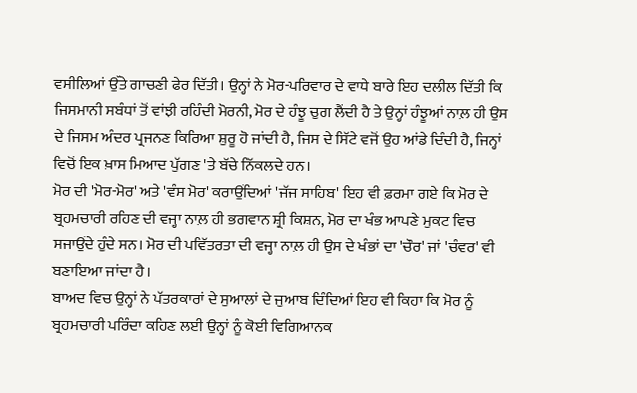ਵਸੀਲਿਆਂ ਉੱਤੇ ਗਾਚਣੀ ਫੇਰ ਦਿੱਤੀ। ਉਨ੍ਹਾਂ ਨੇ ਮੋਰ-ਪਰਿਵਾਰ ਦੇ ਵਾਧੇ ਬਾਰੇ ਇਹ ਦਲੀਲ ਦਿੱਤੀ ਕਿ ਜਿਸਮਾਨੀ ਸਬੰਧਾਂ ਤੋਂ ਵਾਂਝੀ ਰਹਿੰਦੀ ਮੋਰਨੀ, ਮੋਰ ਦੇ ਹੰਝੂ ਚੁਗ ਲੈਂਦੀ ਹੈ ਤੇ ਉਨ੍ਹਾਂ ਹੰਝੂਆਂ ਨਾਲ਼ ਹੀ ਉਸ ਦੇ ਜਿਸਮ ਅੰਦਰ ਪ੍ਰਜਨਣ ਕਿਰਿਆ ਸ਼ੁਰੂ ਹੋ ਜਾਂਦੀ ਹੈ, ਜਿਸ ਦੇ ਸਿੱਟੇ ਵਜੋਂ ਉਹ ਆਂਡੇ ਦਿੰਦੀ ਹੈ, ਜਿਨ੍ਹਾਂ ਵਿਚੋਂ ਇਕ ਖ਼ਾਸ ਮਿਆਦ ਪੁੱਗਣ 'ਤੇ ਬੱਚੇ ਨਿੱਕਲਦੇ ਹਨ।
ਮੋਰ ਦੀ 'ਮੋਰ-ਮੋਰ' ਅਤੇ 'ਵੰਸ ਮੋਰ' ਕਰਾਉਂਦਿਆਂ 'ਜੱਜ ਸਾਹਿਬ' ਇਹ ਵੀ ਫ਼ਰਮਾ ਗਏ ਕਿ ਮੋਰ ਦੇ ਬ੍ਰਹਮਚਾਰੀ ਰਹਿਣ ਦੀ ਵਜ੍ਹਾ ਨਾਲ਼ ਹੀ ਭਗਵਾਨ ਸ਼੍ਰੀ ਕਿਸ਼ਨ, ਮੋਰ ਦਾ ਖੰਭ ਆਪਣੇ ਮੁਕਟ ਵਿਚ ਸਜਾਉਂਦੇ ਹੁੰਦੇ ਸਨ। ਮੋਰ ਦੀ ਪਵਿੱਤਰਤਾ ਦੀ ਵਜ੍ਹਾ ਨਾਲ਼ ਹੀ ਉਸ ਦੇ ਖੰਭਾਂ ਦਾ 'ਚੌਰ' ਜਾਂ 'ਚੰਵਰ' ਵੀ ਬਣਾਇਆ ਜਾਂਦਾ ਹੈ।
ਬਾਅਦ ਵਿਚ ਉਨ੍ਹਾਂ ਨੇ ਪੱਤਰਕਾਰਾਂ ਦੇ ਸੁਆਲਾਂ ਦੇ ਜੁਆਬ ਦਿੰਦਿਆਂ ਇਹ ਵੀ ਕਿਹਾ ਕਿ ਮੋਰ ਨੂੰ ਬ੍ਰਹਮਚਾਰੀ ਪਰਿੰਦਾ ਕਹਿਣ ਲਈ ਉਨ੍ਹਾਂ ਨੂੰ ਕੋਈ ਵਿਗਿਆਨਕ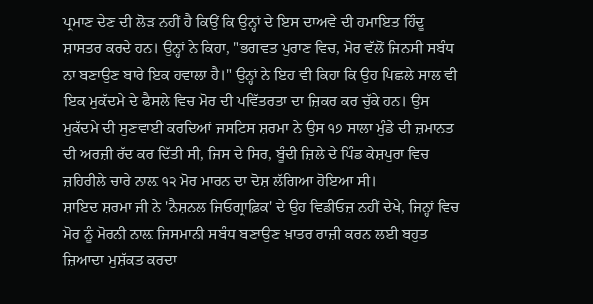ਪ੍ਰਮਾਣ ਦੇਣ ਦੀ ਲੋੜ ਨਹੀਂ ਹੈ ਕਿਉਂ ਕਿ ਉਨ੍ਹਾਂ ਦੇ ਇਸ ਦਾਅਵੇ ਦੀ ਹਮਾਇਤ ਹਿੰਦੂ ਸ਼ਾਸਤਰ ਕਰਦੇ ਹਨ। ਉਨ੍ਹਾਂ ਨੇ ਕਿਹਾ, "ਭਗਵਤ ਪੁਰਾਣ ਵਿਚ, ਮੋਰ ਵੱਲੋਂ ਜਿਨਸੀ ਸਬੰਧ ਨਾ ਬਣਾਉਣ ਬਾਰੇ ਇਕ ਹਵਾਲਾ ਹੈ।" ਉਨ੍ਹਾਂ ਨੇ ਇਹ ਵੀ ਕਿਹਾ ਕਿ ਉਹ ਪਿਛਲੇ ਸਾਲ ਵੀ ਇਕ ਮੁਕੱਦਮੇ ਦੇ ਫੈਸਲੇ ਵਿਚ ਮੋਰ ਦੀ ਪਵਿੱਤਰਤਾ ਦਾ ਜ਼ਿਕਰ ਕਰ ਚੁੱਕੇ ਹਨ। ਉਸ ਮੁਕੱਦਮੇ ਦੀ ਸੁਣਵਾਈ ਕਰਦਿਆਂ ਜਸਟਿਸ ਸ਼ਰਮਾ ਨੇ ਉਸ ੧੭ ਸਾਲਾ ਮੁੰਡੇ ਦੀ ਜ਼ਮਾਨਤ ਦੀ ਅਰਜ਼ੀ ਰੱਦ ਕਰ ਦਿੱਤੀ ਸੀ, ਜਿਸ ਦੇ ਸਿਰ, ਬੂੰਦੀ ਜ਼ਿਲੇ ਦੇ ਪਿੰਡ ਕੇਸ਼ਪੁਰਾ ਵਿਚ ਜ਼ਹਿਰੀਲੇ ਚਾਰੇ ਨਾਲ਼ ੧੨ ਮੋਰ ਮਾਰਨ ਦਾ ਦੋਸ਼ ਲੱਗਿਆ ਹੋਇਆ ਸੀ।
ਸ਼ਾਇਦ ਸ਼ਰਮਾ ਜੀ ਨੇ 'ਨੈਸ਼ਨਲ ਜਿਓਗ੍ਰਾਫ਼ਿਕ' ਦੇ ਉਹ ਵਿਡੀਓਜ਼ ਨਹੀਂ ਦੇਖੇ, ਜਿਨ੍ਹਾਂ ਵਿਚ ਮੋਰ ਨੂੰ ਮੋਰਨੀ ਨਾਲ਼ ਜਿਸਮਾਨੀ ਸਬੰਧ ਬਣਾਉਣ ਖ਼ਾਤਰ ਰਾਜ਼ੀ ਕਰਨ ਲਈ ਬਹੁਤ ਜ਼ਿਆਦਾ ਮੁਸ਼ੱਕਤ ਕਰਦਾ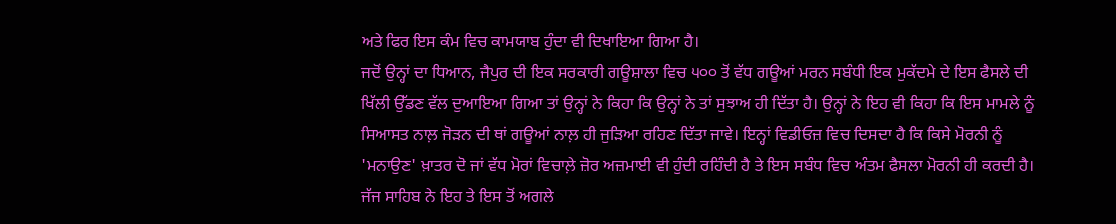ਅਤੇ ਫਿਰ ਇਸ ਕੰਮ ਵਿਚ ਕਾਮਯਾਬ ਹੁੰਦਾ ਵੀ ਦਿਖਾਇਆ ਗਿਆ ਹੈ।
ਜਦੋਂ ਉਨ੍ਹਾਂ ਦਾ ਧਿਆਨ, ਜੈਪੁਰ ਦੀ ਇਕ ਸਰਕਾਰੀ ਗਊਸ਼ਾਲਾ ਵਿਚ ੫੦੦ ਤੋਂ ਵੱਧ ਗਊਆਂ ਮਰਨ ਸਬੰਧੀ ਇਕ ਮੁਕੱਦਮੇ ਦੇ ਇਸ ਫੈਸਲੇ ਦੀ ਖਿੱਲੀ ਉੱਡਣ ਵੱਲ ਦੁਆਇਆ ਗਿਆ ਤਾਂ ਉਨ੍ਹਾਂ ਨੇ ਕਿਹਾ ਕਿ ਉਨ੍ਹਾਂ ਨੇ ਤਾਂ ਸੁਝਾਅ ਹੀ ਦਿੱਤਾ ਹੈ। ਉਨ੍ਹਾਂ ਨੇ ਇਹ ਵੀ ਕਿਹਾ ਕਿ ਇਸ ਮਾਮਲੇ ਨੂੰ ਸਿਆਸਤ ਨਾਲ਼ ਜੋੜਨ ਦੀ ਥਾਂ ਗਊਆਂ ਨਾਲ਼ ਹੀ ਜੁੜਿਆ ਰਹਿਣ ਦਿੱਤਾ ਜਾਵੇ। ਇਨ੍ਹਾਂ ਵਿਡੀਓਜ਼ ਵਿਚ ਦਿਸਦਾ ਹੈ ਕਿ ਕਿਸੇ ਮੋਰਨੀ ਨੂੰ 'ਮਨਾਉਣ' ਖ਼ਾਤਰ ਦੋ ਜਾਂ ਵੱਧ ਮੋਰਾਂ ਵਿਚਾਲ਼ੇ ਜ਼ੋਰ ਅਜ਼ਮਾਈ ਵੀ ਹੁੰਦੀ ਰਹਿੰਦੀ ਹੈ ਤੇ ਇਸ ਸਬੰਧ ਵਿਚ ਅੰਤਮ ਫੈਸਲਾ ਮੋਰਨੀ ਹੀ ਕਰਦੀ ਹੈ।
ਜੱਜ ਸਾਹਿਬ ਨੇ ਇਹ ਤੇ ਇਸ ਤੋਂ ਅਗਲੇ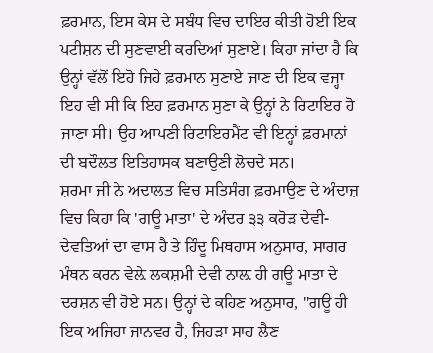ਫ਼ਰਮਾਨ, ਇਸ ਕੇਸ ਦੇ ਸਬੰਧ ਵਿਚ ਦਾਇਰ ਕੀਤੀ ਹੋਈ ਇਕ ਪਟੀਸ਼ਨ ਦੀ ਸੁਣਵਾਈ ਕਰਦਿਆਂ ਸੁਣਾਏ। ਕਿਹਾ ਜਾਂਦਾ ਹੈ ਕਿ ਉਨ੍ਹਾਂ ਵੱਲੋਂ ਇਹੋ ਜਿਹੇ ਫ਼ਰਮਾਨ ਸੁਣਾਏ ਜਾਣ ਦੀ ਇਕ ਵਜ੍ਹਾ ਇਹ ਵੀ ਸੀ ਕਿ ਇਹ ਫ਼ਰਮਾਨ ਸੁਣਾ ਕੇ ਉਨ੍ਹਾਂ ਨੇ ਰਿਟਾਇਰ ਹੋ ਜਾਣਾ ਸੀ। ਉਹ ਆਪਣੀ ਰਿਟਾਇਰਮੈਂਟ ਵੀ ਇਨ੍ਹਾਂ ਫ਼ਰਮਾਨਾਂ ਦੀ ਬਦੌਲਤ ਇਤਿਹਾਸਕ ਬਣਾਉਣੀ ਲੋਚਦੇ ਸਨ।
ਸ਼ਰਮਾ ਜੀ ਨੇ ਅਦਾਲਤ ਵਿਚ ਸਤਿਸੰਗ ਫ਼ਰਮਾਉਣ ਦੇ ਅੰਦਾਜ਼ ਵਿਚ ਕਿਹਾ ਕਿ 'ਗਊ ਮਾਤਾ' ਦੇ ਅੰਦਰ ੩੩ ਕਰੋੜ ਦੇਵੀ-ਦੇਵਤਿਆਂ ਦਾ ਵਾਸ ਹੈ ਤੇ ਹਿੰਦੂ ਮਿਥਹਾਸ ਅਨੁਸਾਰ, ਸਾਗਰ ਮੰਥਨ ਕਰਨ ਵੇਲ਼ੇ ਲਕਸ਼ਮੀ ਦੇਵੀ ਨਾਲ਼ ਹੀ ਗਊ ਮਾਤਾ ਦੇ ਦਰਸ਼ਨ ਵੀ ਹੋਏ ਸਨ। ਉਨ੍ਹਾਂ ਦੇ ਕਹਿਣ ਅਨੁਸਾਰ, "ਗਊ ਹੀ ਇਕ ਅਜਿਹਾ ਜਾਨਵਰ ਹੈ, ਜਿਹੜਾ ਸਾਹ ਲੈਣ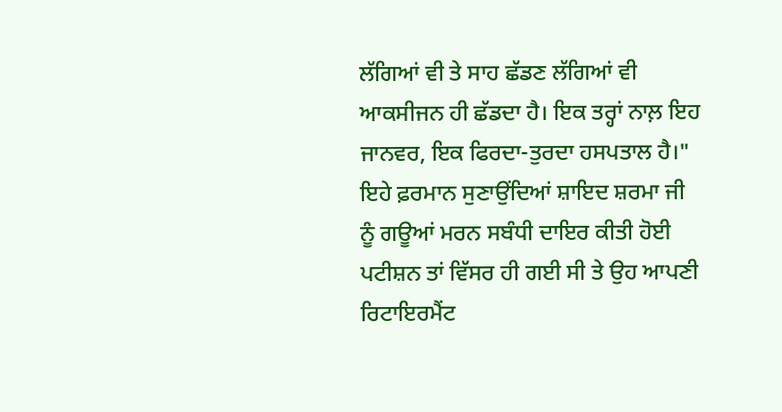ਲੱਗਿਆਂ ਵੀ ਤੇ ਸਾਹ ਛੱਡਣ ਲੱਗਿਆਂ ਵੀ ਆਕਸੀਜਨ ਹੀ ਛੱਡਦਾ ਹੈ। ਇਕ ਤਰ੍ਹਾਂ ਨਾਲ਼ ਇਹ ਜਾਨਵਰ, ਇਕ ਫਿਰਦਾ-ਤੁਰਦਾ ਹਸਪਤਾਲ ਹੈ।"
ਇਹੇ ਫ਼ਰਮਾਨ ਸੁਣਾਉਂਦਿਆਂ ਸ਼ਾਇਦ ਸ਼ਰਮਾ ਜੀ ਨੂੰ ਗਊਆਂ ਮਰਨ ਸਬੰਧੀ ਦਾਇਰ ਕੀਤੀ ਹੋਈ ਪਟੀਸ਼ਨ ਤਾਂ ਵਿੱਸਰ ਹੀ ਗਈ ਸੀ ਤੇ ਉਹ ਆਪਣੀ ਰਿਟਾਇਰਮੈਂਟ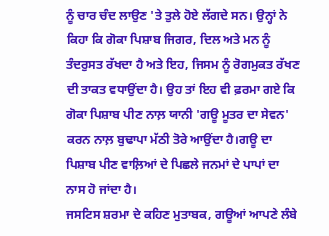ਨੂੰ ਚਾਰ ਚੰਦ ਲਾਉਣ 'ਤੇ ਤੁਲੇ ਹੋਏ ਲੱਗਦੇ ਸਨ। ਉਨ੍ਹਾਂ ਨੇ ਕਿਹਾ ਕਿ ਗੋਕਾ ਪਿਸ਼ਾਬ ਜਿਗਰ, ਦਿਲ ਅਤੇ ਮਨ ਨੂੰ ਤੰਦਰੁਸਤ ਰੱਖਦਾ ਹੈ ਅਤੇ ਇਹ, ਜਿਸਮ ਨੂੰ ਰੋਗਮੁਕਤ ਰੱਖਣ ਦੀ ਤਾਕਤ ਵਧਾਉਂਦਾ ਹੈ। ਉਹ ਤਾਂ ਇਹ ਵੀ ਫ਼ਰਮਾ ਗਏ ਕਿ ਗੋਕਾ ਪਿਸ਼ਾਬ ਪੀਣ ਨਾਲ਼ ਯਾਨੀ 'ਗਊ ਮੂਤਰ ਦਾ ਸੇਵਨ' ਕਰਨ ਨਾਲ਼ ਬੁਢਾਪਾ ਮੱਠੀ ਤੋਰੇ ਆਉਂਦਾ ਹੈ।ਗਊ ਦਾ ਪਿਸ਼ਾਬ ਪੀਣ ਵਾਲ਼ਿਆਂ ਦੇ ਪਿਛਲੇ ਜਨਮਾਂ ਦੇ ਪਾਪਾਂ ਦਾ ਨਾਸ ਹੋ ਜਾਂਦਾ ਹੈ।
ਜਸਟਿਸ ਸ਼ਰਮਾ ਦੇ ਕਹਿਣ ਮੁਤਾਬਕ, ਗਊਆਂ ਆਪਣੇ ਲੰਬੇ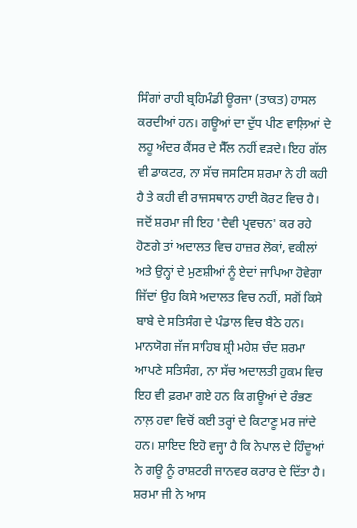ਸਿੰਗਾਂ ਰਾਹੀ ਬ੍ਰਹਿਮੰਡੀ ਊਰਜਾ (ਤਾਕਤ) ਹਾਸਲ ਕਰਦੀਆਂ ਹਨ। ਗਊਆਂ ਦਾ ਦੁੱਧ ਪੀਣ ਵਾਲ਼ਿਆਂ ਦੇ ਲਹੂ ਅੰਦਰ ਕੈਂਸਰ ਦੇ ਸੈੱਲ ਨਹੀਂ ਵੜਦੇ। ਇਹ ਗੱਲ ਵੀ ਡਾਕਟਰ, ਨਾ ਸੱਚ ਜਸਟਿਸ ਸ਼ਰਮਾ ਨੇ ਹੀ ਕਹੀ ਹੈ ਤੇ ਕਹੀ ਵੀ ਰਾਜਸਥਾਨ ਹਾਈ ਕੋਰਟ ਵਿਚ ਹੈ। ਜਦੋਂ ਸ਼ਰਮਾ ਜੀ ਇਹ 'ਦੈਵੀ ਪ੍ਰਵਚਨ' ਕਰ ਰਹੇ ਹੋਣਗੇ ਤਾਂ ਅਦਾਲਤ ਵਿਚ ਹਾਜ਼ਰ ਲੋਕਾਂ, ਵਕੀਲਾਂ ਅਤੇ ਉਨ੍ਹਾਂ ਦੇ ਮੁਣਸ਼ੀਆਂ ਨੂੰ ਏਦਾਂ ਜਾਪਿਆ ਹੋਵੇਗਾ ਜਿੱਦਾਂ ਉਹ ਕਿਸੇ ਅਦਾਲਤ ਵਿਚ ਨਹੀਂ, ਸਗੋਂ ਕਿਸੇ ਬਾਬੇ ਦੇ ਸਤਿਸੰਗ ਦੇ ਪੰਡਾਲ ਵਿਚ ਬੈਠੇ ਹਨ।
ਮਾਨਯੋਗ ਜੱਜ ਸਾਹਿਬ ਸ਼੍ਰੀ ਮਹੇਸ਼ ਚੰਦ ਸ਼ਰਮਾ ਆਪਣੇ ਸਤਿਸੰਗ, ਨਾ ਸੱਚ ਅਦਾਲਤੀ ਹੁਕਮ ਵਿਚ ਇਹ ਵੀ ਫ਼ਰਮਾ ਗਏ ਹਨ ਕਿ ਗਊਆਂ ਦੇ ਰੰਭਣ ਨਾਲ਼ ਹਵਾ ਵਿਚੋਂ ਕਈ ਤਰ੍ਹਾਂ ਦੇ ਕਿਟਾਣੂ ਮਰ ਜਾਂਦੇ ਹਨ। ਸ਼ਾਇਦ ਇਹੋ ਵਜ੍ਹਾ ਹੈ ਕਿ ਨੇਪਾਲ ਦੇ ਹਿੰਦੂਆਂ ਨੇ ਗਊ ਨੂੰ ਰਾਸ਼ਟਰੀ ਜਾਨਵਰ ਕਰਾਰ ਦੇ ਦਿੱਤਾ ਹੈ। ਸ਼ਰਮਾ ਜੀ ਨੇ ਆਸ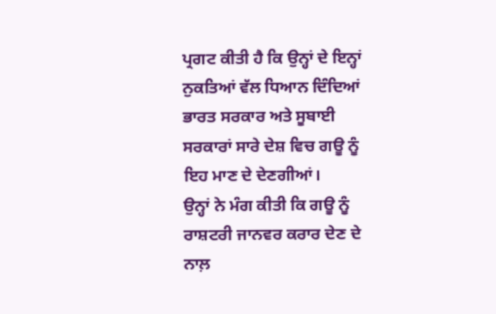ਪ੍ਰਗਟ ਕੀਤੀ ਹੈ ਕਿ ਉਨ੍ਹਾਂ ਦੇ ਇਨ੍ਹਾਂ ਨੁਕਤਿਆਂ ਵੱਲ ਧਿਆਨ ਦਿੰਦਿਆਂ ਭਾਰਤ ਸਰਕਾਰ ਅਤੇ ਸੂਬਾਈ ਸਰਕਾਰਾਂ ਸਾਰੇ ਦੇਸ਼ ਵਿਚ ਗਊ ਨੂੰ ਇਹ ਮਾਣ ਦੇ ਦੇਣਗੀਆਂ।
ਉਨ੍ਹਾਂ ਨੇ ਮੰਗ ਕੀਤੀ ਕਿ ਗਊ ਨੂੰ ਰਾਸ਼ਟਰੀ ਜਾਨਵਰ ਕਰਾਰ ਦੇਣ ਦੇ ਨਾਲ਼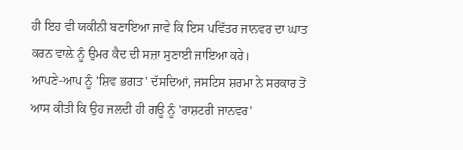ਹੀ ਇਹ ਵੀ ਯਕੀਨੀ ਬਣਾਇਆ ਜਾਵੇ ਕਿ ਇਸ ਪਵਿੱਤਰ ਜਾਨਵਰ ਦਾ ਘਾਤ ਕਰਨ ਵਾਲ਼ੇ ਨੂੰ ਉਮਰ ਕੈਦ ਦੀ ਸਜ਼ਾ ਸੁਣਾਈ ਜਾਇਆ ਕਰੇ।
ਆਪਣੇ-ਆਪ ਨੂੰ 'ਸ਼ਿਵ ਭਗਤ' ਦੱਸਦਿਆਂ, ਜਸਟਿਸ ਸ਼ਰਮਾ ਨੇ ਸਰਕਾਰ ਤੋਂ ਆਸ ਕੀਤੀ ਕਿ ਉਹ ਜਲਦੀ ਹੀ ਗਊ ਨੂੰ 'ਰਾਸ਼ਟਰੀ ਜਾਨਵਰ'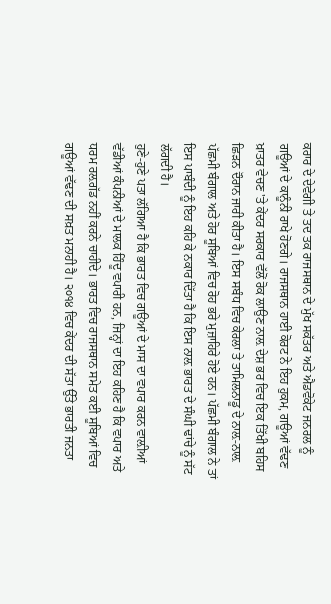ਕਰਾਰ ਦੇ ਦੇਵੇਗੀ ਤੇ ਤਦ ਤਕ ਰਾਜਸਥਾਨ ਦੇ ਮੁੱਖ ਸਕੱਤਰ ਅਤੇ ਐਡਵੋਕੇਟ ਜਨਰਲ ਨੂੰ ਗਊਆਂ ਦੇ ਕਾਨੂੰਨੀ ਰਾਖੇ ਹੋਣਗੇ। ਰਾਜਸਥਾਨ ਹਾਈ ਕੋਰਟ ਨੇ ਇਹ ਹੁਕਮ, ਗਊਆਂ ਵੱਢਣ ਖ਼ਾਤਰ ਵੇਚਣ 'ਤੇ ਕੇਂਦਰ ਸਰਕਾਰ ਵੱਲੋਂ ਰੋਕ ਲਾਉਣ ਨਾਲ਼ ਦੇਸ਼ ਭਰ ਵਿਚ ਇਕ ਤਿੱਖੀ ਬਹਿਸ ਛਿੜਨ ਦੌਰਾਨ ਜਾਰੀ ਕੀਤਾ ਹੈ। ਇਸ ਸਬੰਧ ਵਿਚ ਕੇਰਲਾ ਤੇ ਤਾਮਿਲਨਾਡੂ ਦੇ ਨਾਲ਼-ਨਾਲ਼ ਪੱਛਮੀ ਬੰਗਾਲ ਅਤੇ ਹੋਰ ਸੂਬਿਆਂ ਵਿਚ ਰੋਹ ਭਰੇ ਮੁਜ਼ਾਹਿਰੇ ਹੋਏ ਹਨ। ਪੱਛਮੀ ਬੰਗਾਲ ਨੇ ਤਾਂ ਇਸ ਪਾਬੰਦੀ ਨੂੰ ਇਹ ਕਹਿ ਕੇ ਨਕਾਰ ਦਿੱਤਾ ਹੈ ਕਿ ਇਸ ਨਾਲ਼ ਭਾਰਤ ਦੇ ਸੰਘੀ ਢਾਂਚੇ ਨੂੰ ਸੱਟ ਲੱਗਦੀ ਹੈ।
ਹੁਣੇ-ਹੁਣੇ ਪਤਾ ਲੱਗਿਆ ਹੈ ਕਿ ਭਾਰਤ ਵਿਚ ਗਊਆਂ ਦੇ ਮਾਸ ਦਾ ਵਪਾਰ ਕਰਨ ਵਾਲ਼ੀਆਂ ਵੱਡੀਆਂ ਕੰਪਨੀਆਂ ਦੇ ਮਾਲਕ ਹਿੰਦੂ ਵਪਾਰੀ ਹਨ, ਜਿਨ੍ਹਾਂ ਦਾ ਇਹ ਕਹਿਣ ਹੈ ਕਿ ਵਪਾਰ ਅਤੇ ਧਰਮ ਰਲ਼ਗੱਡ ਨਹੀਂ ਕਰਨੇ ਚਾਹੀਦੇ। ਭਾਰਤ ਵਿਚ ਰਾਜਸਥਾਨ ਸਮੇਤ ਕਈ ਸੂਬਿਆਂ ਵਿਚ ਗਊਆਂ ਵੱਢਣ ਦੀ ਸਖ਼ਤ ਮਨਾਹੀ ਹੈ। ੨੦੧੪ ਵਿਚ ਕੇਂਦਰ ਦੀ ਸੱਤਾ ਉੱਤੇ ਭਾਰਤੀ ਜਨਤਾ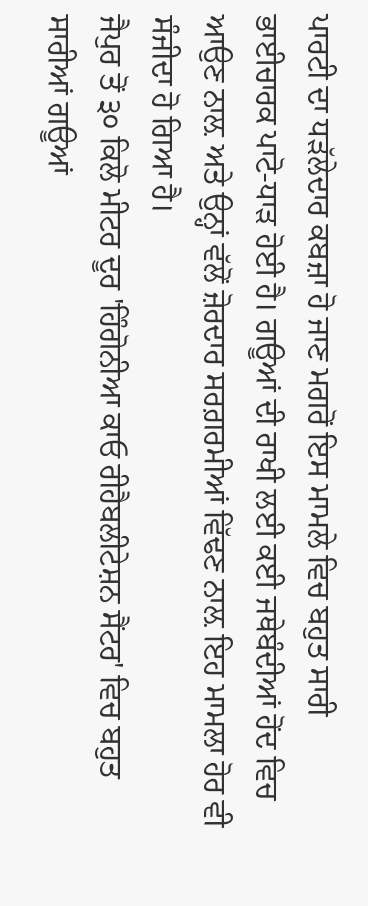ਪਾਰਟੀ ਦਾ ਧੜੱਲੇਦਾਰ ਕਬਜ਼ਾ ਹੋ ਜਾਣ ਮਗਰੋਂ ਇਸ ਮਾਮਲੇ ਵਿਚ ਬਹੁਤ ਸਾਰੀ ਭਾਈਚਾਰਕ ਪਾਟੋ-ਧਾੜ ਹੋਈ ਹੈ। ਗਊਆਂ ਦੀ ਰਾਖੀ ਲਈ ਕਈ ਜਥੇਬੰਦੀਆਂ ਹੋਂਦ ਵਿਚ ਆਉਣ ਨਾਲ਼ ਅਤੇ ਉਨ੍ਹਾਂ ਵੱਲੋਂ ਜ਼ੋਰਦਾਰ ਸਰਗ਼ਰਮੀਆਂ ਵਿੱਢਣ ਨਾਲ਼ ਇਹ ਮਾਮਲਾ ਹੋਰ ਵੀ ਸੰਜੀਦਾ ਹੋ ਗਿਆ ਹੈ।
ਜੈਪੁਰ ਤੋਂ ੩੦ ਕਿਲੋ ਮੀਟਰ ਦੂਰ 'ਹਿੰਗੋਨੀਆ ਕਾਓ ਰੀਹੈਬਲੀਟੇਸ਼ਨ ਸੈਂਟਰ' ਵਿਚ ਬਹੁਤ ਸਾਰੀਆਂ ਗਊਆਂ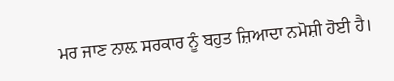ਮਰ ਜਾਣ ਨਾਲ਼ ਸਰਕਾਰ ਨੂੰ ਬਹੁਤ ਜ਼ਿਆਦਾ ਨਮੋਸ਼ੀ ਹੋਈ ਹੈ।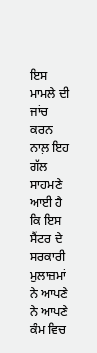ਇਸ ਮਾਮਲੇ ਦੀ ਜਾਂਚ ਕਰਨ ਨਾਲ਼ ਇਹ ਗੱਲ ਸਾਹਮਣੇ ਆਈ ਹੈ ਕਿ ਇਸ ਸੈਂਟਰ ਦੇ ਸਰਕਾਰੀ ਮੁਲਾਜ਼ਮਾਂ ਨੇ ਆਪਣੇ ਨੇ ਆਪਣੇ ਕੰਮ ਵਿਚ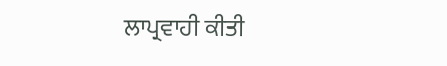ਲਾਪ੍ਰਵਾਹੀ ਕੀਤੀ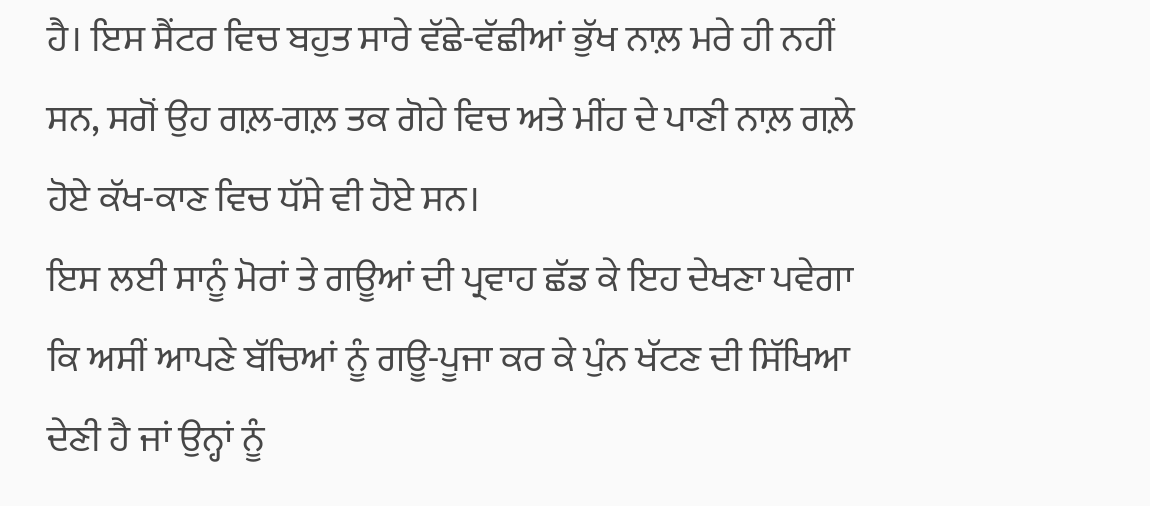ਹੈ। ਇਸ ਸੈਂਟਰ ਵਿਚ ਬਹੁਤ ਸਾਰੇ ਵੱਛੇ-ਵੱਛੀਆਂ ਭੁੱਖ ਨਾਲ਼ ਮਰੇ ਹੀ ਨਹੀਂ ਸਨ, ਸਗੋਂ ਉਹ ਗਲ਼-ਗਲ਼ ਤਕ ਗੋਹੇ ਵਿਚ ਅਤੇ ਮੀਂਹ ਦੇ ਪਾਣੀ ਨਾਲ਼ ਗਲ਼ੇ ਹੋਏ ਕੱਖ-ਕਾਣ ਵਿਚ ਧੱਸੇ ਵੀ ਹੋਏ ਸਨ।
ਇਸ ਲਈ ਸਾਨੂੰ ਮੋਰਾਂ ਤੇ ਗਊਆਂ ਦੀ ਪ੍ਰਵਾਹ ਛੱਡ ਕੇ ਇਹ ਦੇਖਣਾ ਪਵੇਗਾ ਕਿ ਅਸੀਂ ਆਪਣੇ ਬੱਚਿਆਂ ਨੂੰ ਗਊ-ਪੂਜਾ ਕਰ ਕੇ ਪੁੰਨ ਖੱਟਣ ਦੀ ਸਿੱਖਿਆ ਦੇਣੀ ਹੈ ਜਾਂ ਉਨ੍ਹਾਂ ਨੂੰ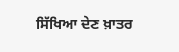ਸਿੱਖਿਆ ਦੇਣ ਖ਼ਾਤਰ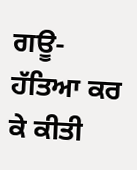ਗਊ-ਹੱਤਿਆ ਕਰ ਕੇ ਕੀਤੀ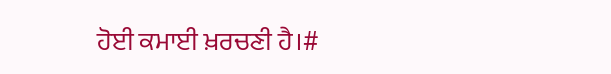ਹੋਈ ਕਮਾਈ ਖ਼ਰਚਣੀ ਹੈ।#